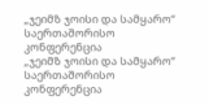„ჯეიმზ ჯოისი და სამყარო“ საერთაშორისო კონფერენცია
„ჯეიმზ ჯოისი და სამყარო“ საერთაშორისო კონფერენცია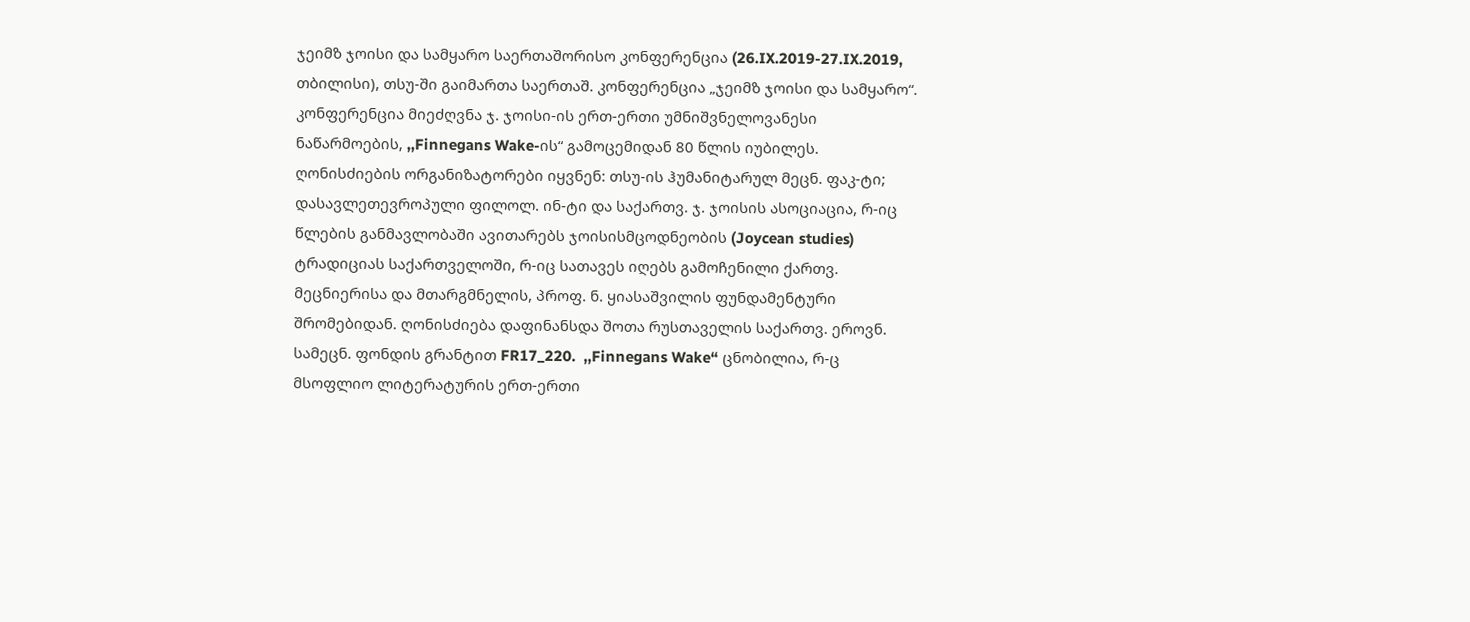ჯეიმზ ჯოისი და სამყარო საერთაშორისო კონფერენცია (26.IX.2019-27.IX.2019, თბილისი), თსუ-ში გაიმართა საერთაშ. კონფერენცია „ჯეიმზ ჯოისი და სამყარო“. კონფერენცია მიეძღვნა ჯ. ჯოისი-ის ერთ-ერთი უმნიშვნელოვანესი ნაწარმოების, ,,Finnegans Wake-ის“ გამოცემიდან 80 წლის იუბილეს. ღონისძიების ორგანიზატორები იყვნენ: თსუ-ის ჰუმანიტარულ მეცნ. ფაკ-ტი; დასავლეთევროპული ფილოლ. ინ-ტი და საქართვ. ჯ. ჯოისის ასოციაცია, რ-იც წლების განმავლობაში ავითარებს ჯოისისმცოდნეობის (Joycean studies) ტრადიციას საქართველოში, რ-იც სათავეს იღებს გამოჩენილი ქართვ. მეცნიერისა და მთარგმნელის, პროფ. ნ. ყიასაშვილის ფუნდამენტური შრომებიდან. ღონისძიება დაფინანსდა შოთა რუსთაველის საქართვ. ეროვნ. სამეცნ. ფონდის გრანტით FR17_220.  ,,Finnegans Wake“ ცნობილია, რ-ც მსოფლიო ლიტერატურის ერთ-ერთი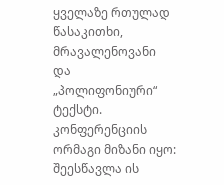ყველაზე რთულად წასაკითხი, მრავალენოვანი და „პოლიფონიური“ ტექსტი. კონფერენციის ორმაგი მიზანი იყო: შეესწავლა ის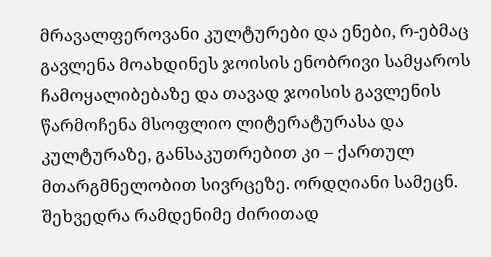მრავალფეროვანი კულტურები და ენები, რ-ებმაც გავლენა მოახდინეს ჯოისის ენობრივი სამყაროს ჩამოყალიბებაზე და თავად ჯოისის გავლენის წარმოჩენა მსოფლიო ლიტერატურასა და კულტურაზე, განსაკუთრებით კი – ქართულ მთარგმნელობით სივრცეზე. ორდღიანი სამეცნ. შეხვედრა რამდენიმე ძირითად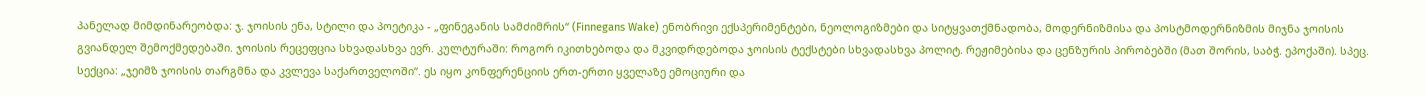პანელად მიმდინარეობდა: ჯ. ჯოისის ენა, სტილი და პოეტიკა - „ფინეგანის სამძიმრის“ (Finnegans Wake) ენობრივი ექსპერიმენტები, ნეოლოგიზმები და სიტყვათქმნადობა, მოდერნიზმისა და პოსტმოდერნიზმის მიჯნა ჯოისის გვიანდელ შემოქმედებაში. ჯოისის რეცეფცია სხვადასხვა ევრ. კულტურაში: როგორ იკითხებოდა და მკვიდრდებოდა ჯოისის ტექსტები სხვადასხვა პოლიტ. რეჟიმებისა და ცენზურის პირობებში (მათ შორის, საბჭ. ეპოქაში). სპეც. სექცია: „ჯეიმზ ჯოისის თარგმნა და კვლევა საქართველოში“. ეს იყო კონფერენციის ერთ-ერთი ყველაზე ემოციური და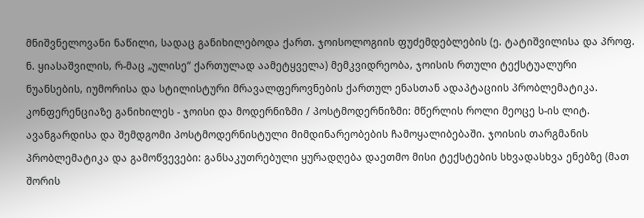მნიშვნელოვანი ნაწილი, სადაც განიხილებოდა ქართ. ჯოისოლოგიის ფუძემდებლების (ე. ტატიშვილისა და პროფ. ნ. ყიასაშვილის, რ-მაც „ულისე“ ქართულად აამეტყველა) მემკვიდრეობა, ჯოისის რთული ტექსტუალური ნუანსების, იუმორისა და სტილისტური მრავალფეროვნების ქართულ ენასთან ადაპტაციის პრობლემატიკა. კონფერენციაზე განიხილეს - ჯოისი და მოდერნიზმი / პოსტმოდერნიზმი: მწერლის როლი მეოცე ს-ის ლიტ. ავანგარდისა და შემდგომი პოსტმოდერნისტული მიმდინარეობების ჩამოყალიბებაში. ჯოისის თარგმანის პრობლემატიკა და გამოწვევები: განსაკუთრებული ყურადღება დაეთმო მისი ტექსტების სხვადასხვა ენებზე (მათ შორის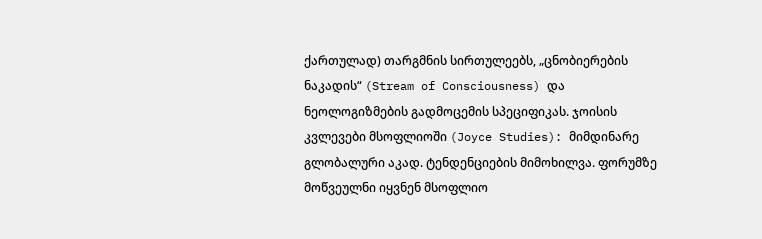ქართულად) თარგმნის სირთულეებს, „ცნობიერების ნაკადის“ (Stream of Consciousness) და ნეოლოგიზმების გადმოცემის სპეციფიკას. ჯოისის კვლევები მსოფლიოში (Joyce Studies): მიმდინარე გლობალური აკად. ტენდენციების მიმოხილვა. ფორუმზე მოწვეულნი იყვნენ მსოფლიო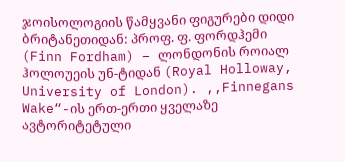ჯოისოლოგიის წამყვანი ფიგურები დიდი ბრიტანეთიდან: პროფ. ფ. ფორდჰემი (Finn Fordham) – ლონდონის როიალ ჰოლოუეის უნ-ტიდან (Royal Holloway, University of London). ,,Finnegans Wake“-ის ერთ-ერთი ყველაზე ავტორიტეტული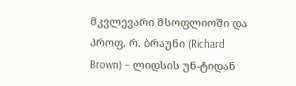მკვლევარი მსოფლიოში და პროფ. რ. ბრაუნი (Richard Brown) – ლიდსის უნ-ტიდან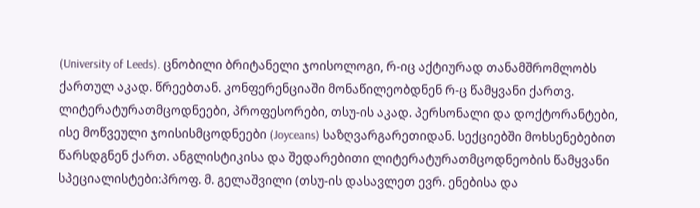(University of Leeds). ცნობილი ბრიტანელი ჯოისოლოგი, რ-იც აქტიურად თანამშრომლობს ქართულ აკად. წრეებთან. კონფერენციაში მონაწილეობდნენ რ-ც წამყვანი ქართვ. ლიტერატურათმცოდნეები, პროფესორები, თსუ-ის აკად. პერსონალი და დოქტორანტები, ისე მოწვეული ჯოისისმცოდნეები (Joyceans) საზღვარგარეთიდან. სექციებში მოხსენებებით წარსდგნენ ქართ. ანგლისტიკისა და შედარებითი ლიტერატურათმცოდნეობის წამყვანი სპეციალისტები:პროფ. მ. გელაშვილი (თსუ-ის დასავლეთ ევრ. ენებისა და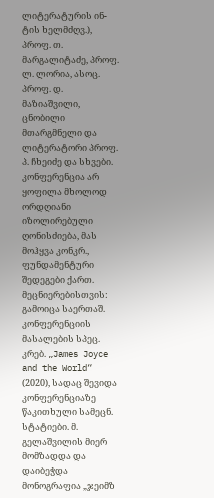ლიტერატურის ინ-ტის ხელმძღვ.), პროფ. თ. მარგალიტაძე, პროფ. ლ. ლორია, ასოც. პროფ. დ. მაზიაშვილი, ცნობილი მთარგმნელი და ლიტერატორი პროფ. პ. ჩხეიძე და სხვები. კონფერენცია არ ყოფილა მხოლოდ ორდღიანი იზოლირებული ღონისძიება, მას მოჰყვა კონკრ., ფუნდამენტური შედეგები ქართ. მეცნიერებისთვის: გამოიცა საერთაშ. კონფერენციის მასალების სპეც. კრებ. „James Joyce and the World“ (2020), სადაც შევიდა კონფერენციაზე წაკითხული სამეცნ. სტატიები. მ. გელაშვილის მიერ მომზადდა და დაიბეჭდა მონოგრაფია „ჯეიმზ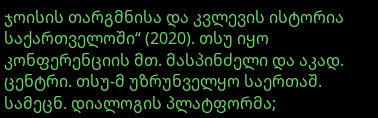ჯოისის თარგმნისა და კვლევის ისტორია საქართველოში“ (2020). თსუ იყო კონფერენციის მთ. მასპინძელი და აკად. ცენტრი. თსუ-მ უზრუნველყო საერთაშ. სამეცნ. დიალოგის პლატფორმა;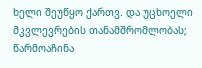ხელი შეუწყო ქართვ. და უცხოელი მკვლევრების თანამშრომლობას; წარმოაჩინა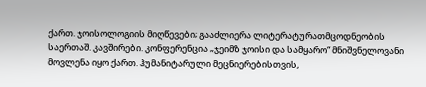ქართ. ჯოისოლოგიის მიღწევები; გააძლიერა ლიტერატურათმცოდნეობის საერთაშ. კავშირები. კონფერენცია „ჯეიმზ ჯოისი და სამყარო“ მნიშვნელოვანი მოვლენა იყო ქართ. ჰუმანიტარული მეცნიერებისთვის,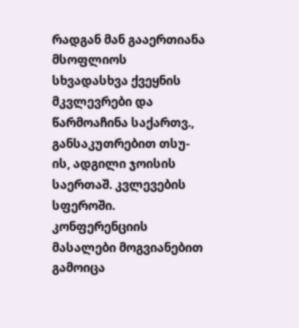რადგან მან გააერთიანა მსოფლიოს სხვადასხვა ქვეყნის მკვლევრები და წარმოაჩინა საქართვ., განსაკუთრებით თსუ-ის, ადგილი ჯოისის საერთაშ. კვლევების სფეროში. კონფერენციის მასალები მოგვიანებით გამოიცა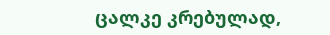ცალკე კრებულად,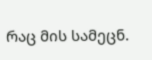რაც მის სამეცნ.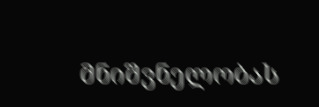მნიშვნელობას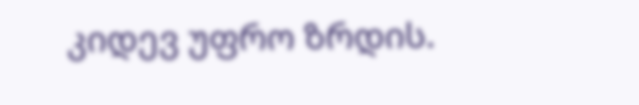კიდევ უფრო ზრდის.